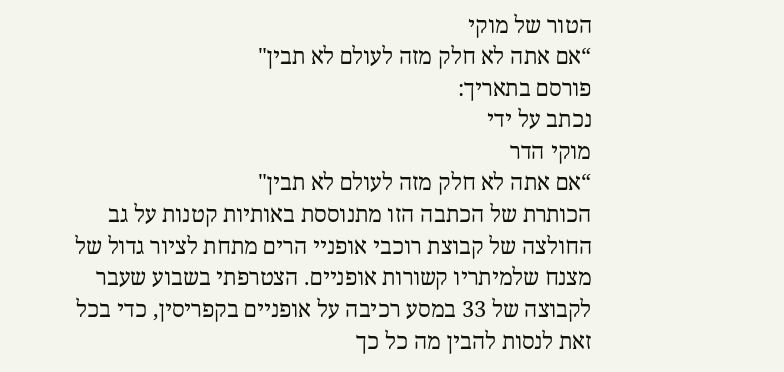הטור של מוקי
“אם אתה לא חלק מזה לעולם לא תבין"
פורסם בתאריך:
נכתב על ידי
מוקי הדר
“אם אתה לא חלק מזה לעולם לא תבין"
הכותרת של הכתבה הזו מתנוססת באותיות קטנות על גב החולצה של קבוצת רוכבי אופניי הרים מתחת לציור גדול של מצנח שלמיתריו קשורות אופניים. הצטרפתי בשבוע שעבר לקבוצה של 33 במסע רכיבה על אופניים בקפריסין, כדי בכל זאת לנסות להבין מה כל כך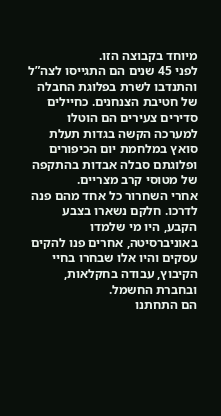מיוחד בקבוצה הזו.
לפני 45 שנים הם התגייסו לצה”ל והתנדבו לשרת בפלוגת החבלה של חטיבת הצנחנים. כחיילים סדירים צעירים הם הוטלו למערכה הקשה בגדות תעלת סואץ במלחמת יום הכיפורים ופלוגתם סבלה אבדות בהתקפה של מטוסי קרב מצריים.
אחרי השחרור כל אחד מהם פנה לדרכו. חלקם נשארו בצבע הקבע, היו מי שלמדו באוניברסיטה, אחרים פנו להקים עסקים והיו אלו שבחרו בחיי הקיבוץ, עבודה בחקלאות, ובחברת החשמל.
הם התחתנו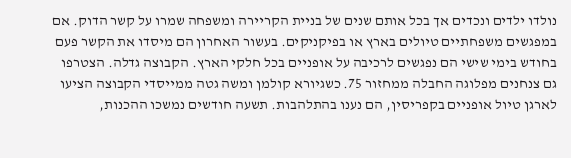נולדו ילדים ונכדים אך בכל אותם שנים של בניית הקריירה ומשפחה שמרו על קשר הדוק. אם במפגשים משפחתיים טיולים בארץ או בפיקניקים. בעשור האחרון הם מיסדו את הקשר פעם בחודש בימי שישי הם נפגשים לרכיבה על אופניים בכל חלקי הארץ. הקבוצה גדלה. הצטרפו גם צנחנים מפלוגה החבלה ממחזור 75. כשגיורא קולמן ומשה גטה ממייסדי הקבוצה הציעו לארגן טיול אופניים בקפריסין, הם נענו בהתלהבות. תשעה חודשים נמשכו ההכנות,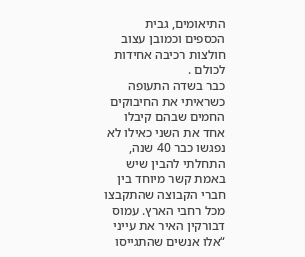התיאומים, גבית הכספים וכמובן עצוב חולצות רכיבה אחידות לכולם .
כבר בשדה התעופה כשראיתי את החיבוקים החמים שבהם קיבלו אחד את השני כאילו לא נפגשו כבר 40 שנה, התחלתי להבין שיש באמת קשר מיוחד בין חברי הקבוצה שהתקבצו מכל רחבי הארץ. עמוס דבורקין האיר את עייני “אלו אנשים שהתגייסו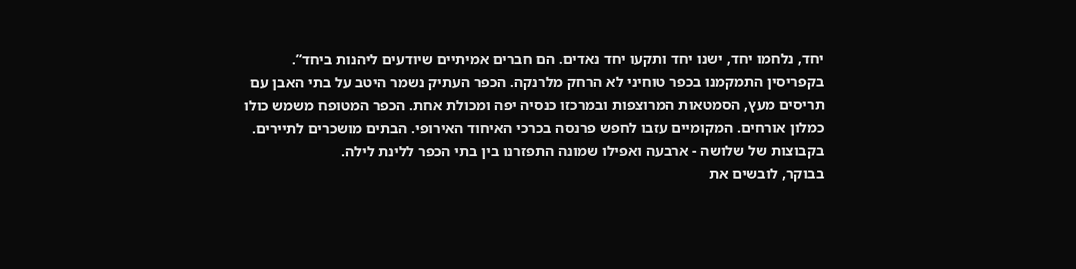יחד, נלחמו יחד, ישנו יחד ותקעו יחד נאדים. הם חברים אמיתיים שיודעים ליהנות ביחד”.
בקפריסין התמקמנו בכפר טוחיני לא הרחק מלרנקה. הכפר העתיק נשמר היטב על בתי האבן עם תריסים מעץ, הסמטאות המרוצפות ובמרכזו כנסיה יפה ומכולת אחת. הכפר המטופח משמש כולו כמלון אורחים. המקומיים עזבו לחפש פרנסה בכרכי האיחוד האירופי. הבתים מושכרים לתיירים. בקבוצות של שלושה - ארבעה ואפילו שמונה התפזרנו בין בתי הכפר ללינת לילה.
בבוקר, לובשים את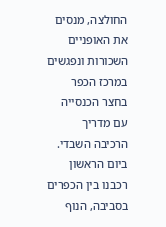החולצה, מנסים את האופניים השכורות ונפגשים במרכז הכפר בחצר הכנסייה עם מדריך הרכיבה השבדי. ביום הראשון רכבנו בין הכפרים בסביבה, הנוף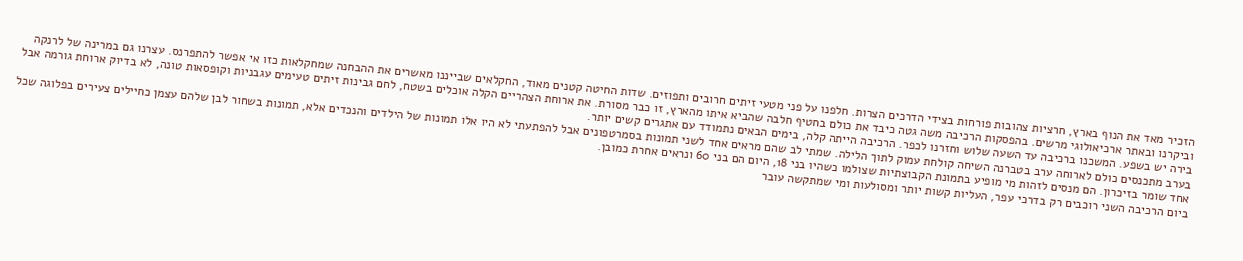הזכיר מאד את הנוף בארץ, חרציות צהובות פורחות בצידי הדרכים הצרות. חלפנו על פני מטעי זיתים חרובים ותפוזים. שדות החיטה קטנים מאוד, החקלאים שבייננו מאשרים את ההבחנה שמחקלאות כזו אי אפשר להתפרנס. עצרנו גם במרינה של לרנקה וביקרנו ובאתר ארכיאולוגי מרשים. בהפסקות הרכיבה משה גטה כיבד את כולם בחטיף חלבה שהביא איתו מהארץ, זו כבר מסורת. את ארוחת הצהריים הקלה אוכלים בשטח, לחם גבינות זיתים טעימים עגבניות וקופסאות טונה, לא בדיוק ארוחת גורמה אבל בירה יש בשפע. המשכנו ברכיבה עד השעה שלוש וחזרנו לכפר. הרכיבה הייתה קלה, בימים הבאים נתמודד עם אתגרים קשים יותר.
בערב מתכנסים כולם לארוחה ערב בטברנה השיחה קולחת עמוק לתוך הלילה. שמתי לב שהם מראים אחד לשני תמונות בסמרטפונים אבל להפתעתי לא היו אלו תמונות של הילדים והנכדים אלא, תמונות בשחור לבן שלהם עצמן כחיילים צעירים בפלוגה שכל אחד שומר בזיכרון. הם מנסים לזהות מי מופיע בתמונת הקבוצתיות שצולמו כשהיו בני 18, היום הם בני 60 ונראים אחרת כמובן.
ביום הרכיבה השני רוכבים רק בדרכי עפר, העליות קשות יותר ומסולעות ומי שמתקשה עובר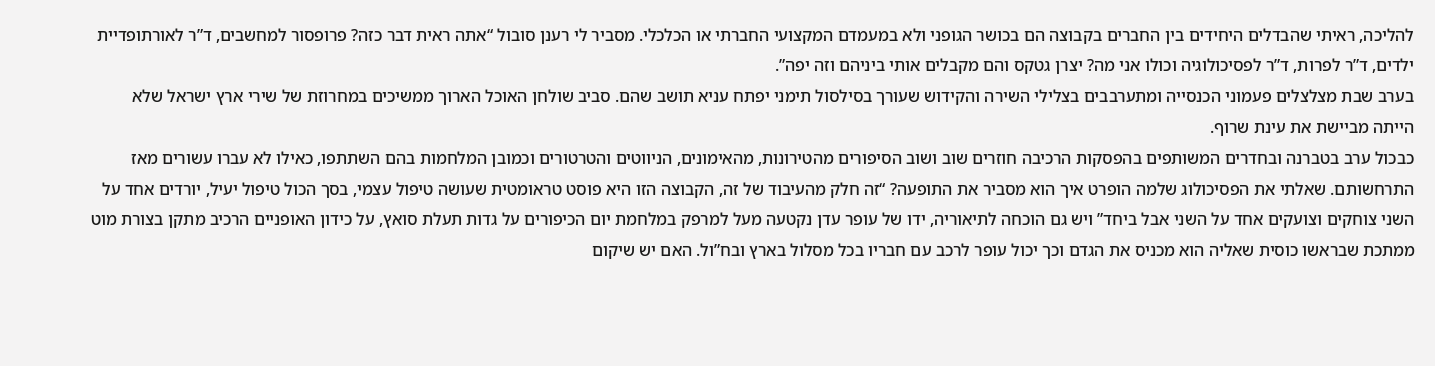להליכה, ראיתי שהבדלים היחידים בין החברים בקבוצה הם בכושר הגופני ולא במעמדם המקצועי החברתי או הכלכלי. מסביר לי רענן סובול “אתה ראית דבר כזה? פרופסור למחשבים, ד”ר לאורתופדיית ילדים, ד”ר לפרות, ד”ר לפסיכולוגיה וכולו אני מה? יצרן גטקס והם מקבלים אותי ביניהם וזה יפה”.
בערב שבת מצלצלים פעמוני הכנסייה ומתערבבים בצלילי השירה והקידוש שעורך בסילסול תימני יפתח עניא תושב שהם. סביב שולחן האוכל הארוך ממשיכים במחרוזת של שירי ארץ ישראל שלא הייתה מביישת את עינת שרוף.
כבכול ערב בטברנה ובחדרים המשותפים בהפסקות הרכיבה חוזרים שוב ושוב הסיפורים מהטירונות, מהאימונים, הניווטים והטרטורים וכמובן המלחמות בהם השתתפו, כאילו לא עברו עשורים מאז התרחשותם. שאלתי את הפסיכולוג שלמה הופרט איך הוא מסביר את התופעה? “זה חלק מהעיבוד של זה, הקבוצה הזו היא פוסט טראומטית שעושה טיפול עצמי, בסך הכול טיפול יעיל, יורדים אחד על השני צוחקים וצועקים אחד על השני אבל ביחד” ויש גם הוכחה לתיאוריה, ידו של עופר עדן נקטעה מעל למרפק במלחמת יום הכיפורים על גדות תעלת סואץ, על כידון האופניים הרכיב מתקן בצורת מוט ממתכת שבראשו כוסית שאליה הוא מכניס את הגדם וכך יכול עופר לרכב עם חבריו בכל מסלול בארץ ובח”ול. האם יש שיקום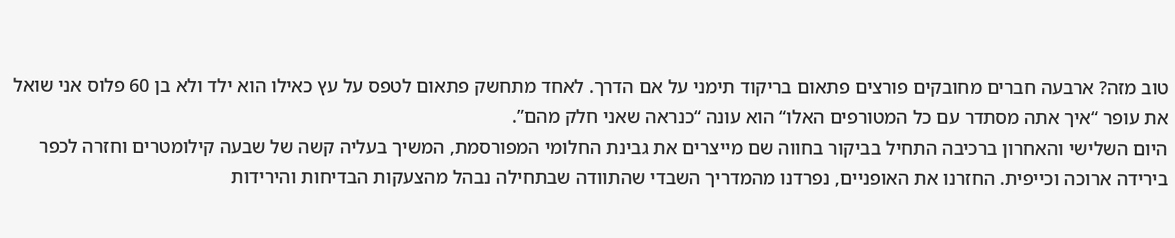טוב מזה? ארבעה חברים מחובקים פורצים פתאום בריקוד תימני על אם הדרך. לאחד מתחשק פתאום לטפס על עץ כאילו הוא ילד ולא בן 60 פלוס אני שואל את עופר “איך אתה מסתדר עם כל המטורפים האלו“ הוא עונה “כנראה שאני חלק מהם”.
היום השלישי והאחרון ברכיבה התחיל בביקור בחווה שם מייצרים את גבינת החלומי המפורסמת, המשיך בעליה קשה של שבעה קילומטרים וחזרה לכפר בירידה ארוכה וכייפית. החזרנו את האופניים, נפרדנו מהמדריך השבדי שהתוודה שבתחילה נבהל מהצעקות הבדיחות והירידות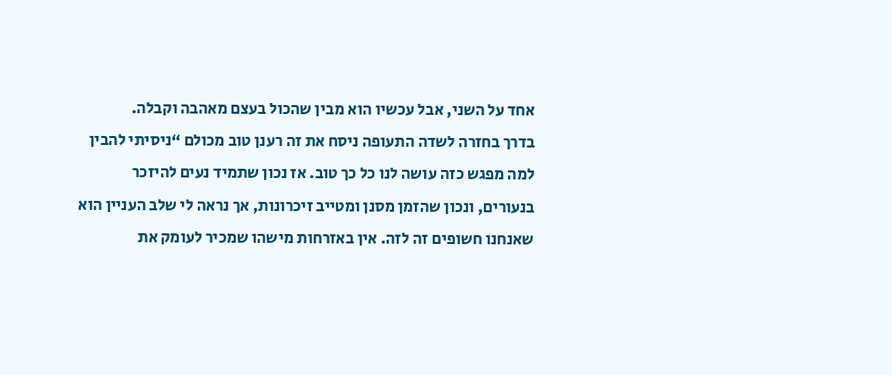אחד על השני, אבל עכשיו הוא מבין שהכול בעצם מאהבה וקבלה.
בדרך בחזרה לשדה התעופה ניסח את זה רענן טוב מכולם “ניסיתי להבין למה מפגש כזה עושה לנו כל כך טוב. אז נכון שתמיד נעים להיזכר בנעורים, ונכון שהזמן מסנן ומטייב זיכרונות, אך נראה לי שלב העניין הוא שאנחנו חשופים זה לזה. אין באזרחות מישהו שמכיר לעומק את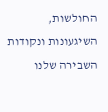החולשות, השיגעונות ונקודות השבירה שלנו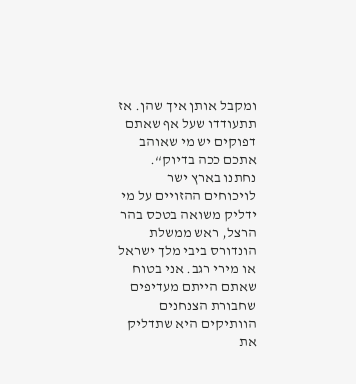ומקבל אותן איך שהן. אז תתעודדו שעל אף שאתם דפוקים יש מי שאוהב אתכם ככה בדיוק“.
נחתנו בארץ ישר לויכוחים ההזויים על מי ידליק משואה בטכס בהר הרצל, ראש ממשלת הונדורס ביבי מלך ישראל או מירי רגב. אני בטוח שאתם הייתם מעדיפים שחבורת הצנחנים הוותיקים היא שתדליק את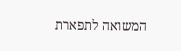המשואה לתפארת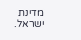מדינת ישראל.